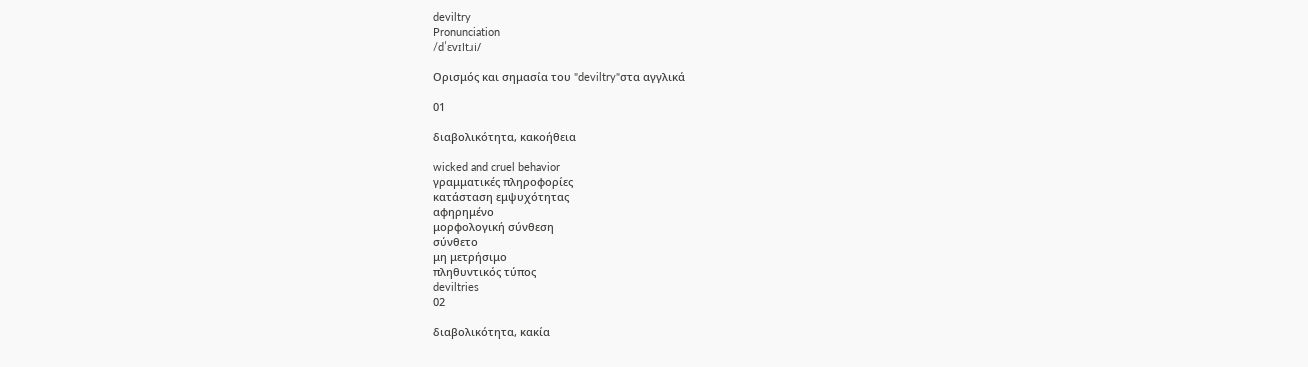deviltry
Pronunciation
/dˈɛvɪltɹi/

Ορισμός και σημασία του "deviltry"στα αγγλικά

01

διαβολικότητα, κακοήθεια

wicked and cruel behavior
γραμματικές πληροφορίες
κατάσταση εμψυχότητας
αφηρημένο
μορφολογική σύνθεση
σύνθετο
μη μετρήσιμο
πληθυντικός τύπος
deviltries
02

διαβολικότητα, κακία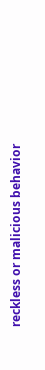reckless or malicious behavior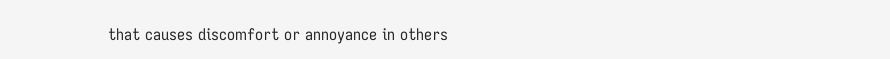that causes discomfort or annoyance in others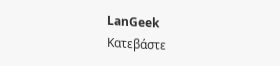LanGeek
Κατεβάστε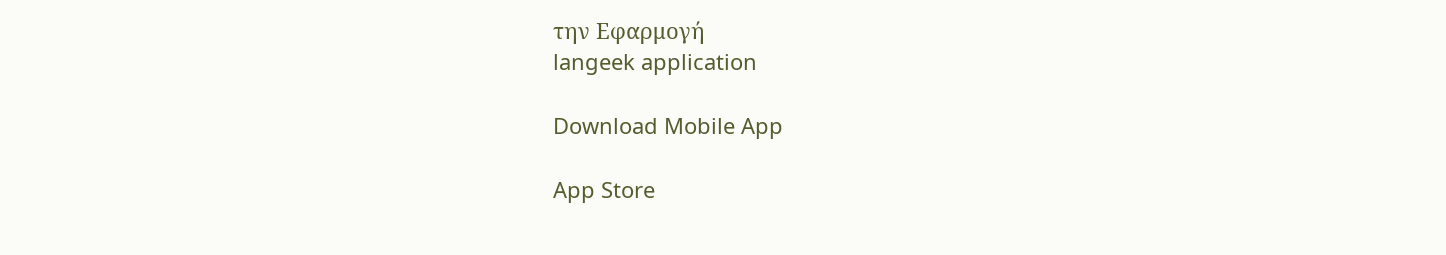την Εφαρμογή
langeek application

Download Mobile App

App Store